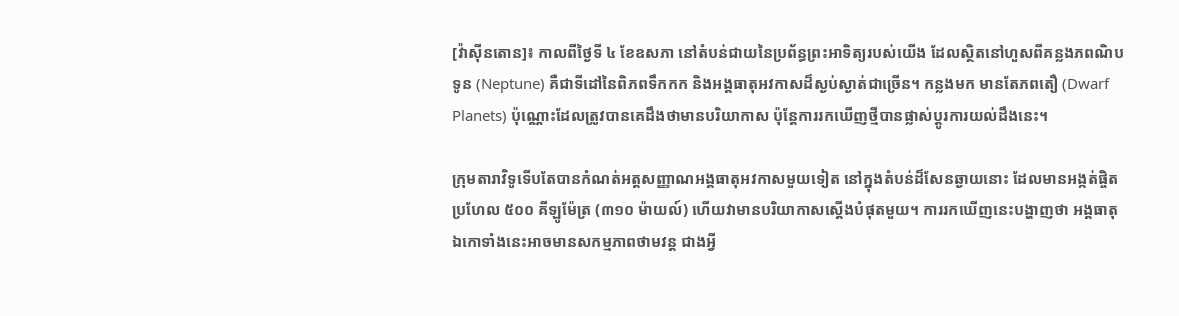[វ៉ាសុីនតោន]៖ កាលពីថ្ងៃទី ៤ ខែឧសភា នៅតំបន់ជាយនៃប្រព័ន្ធព្រះអាទិត្យរបស់យើង ដែលស្ថិតនៅហួសពីគន្លងភពណិបទូន (Neptune) គឺជាទីដៅនៃពិភពទឹកកក និងអង្គធាតុអវកាសដ៏ស្ងប់ស្ងាត់ជាច្រើន។ កន្លងមក មានតែភពតឿ (Dwarf Planets) ប៉ុណ្ណោះដែលត្រូវបានគេដឹងថាមានបរិយាកាស ប៉ុន្តែការរកឃើញថ្មីបានផ្លាស់ប្តូរការយល់ដឹងនេះ។

ក្រុមតារាវិទូទើបតែបានកំណត់អត្តសញ្ញាណអង្គធាតុអវកាសមួយទៀត នៅក្នុងតំបន់ដ៏សែនឆ្ងាយនោះ ដែលមានអង្កត់ផ្ចិតប្រហែល ៥០០ គីឡូម៉ែត្រ (៣១០ ម៉ាយល៍) ហើយវាមានបរិយាកាសស្តើងបំផុតមួយ។ ការរកឃើញនេះបង្ហាញថា អង្គធាតុឯកោទាំងនេះអាចមានសកម្មភាពថាមវន្ត ជាងអ្វី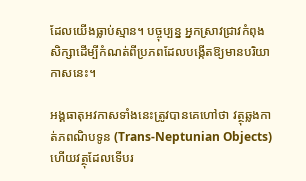ដែលយើងធ្លាប់ស្មាន។ បច្ចុប្បន្ន អ្នកស្រាវជ្រាវកំពុងសិក្សាដើម្បីកំណត់ពីប្រភពដែលបង្កើតឱ្យមានបរិយាកាសនេះ។

អង្គធាតុអវកាសទាំងនេះត្រូវបានគេហៅថា វត្ថុឆ្លងកាត់ភពណិបទូន (Trans-Neptunian Objects) ហើយវត្ថុដែលទើបរ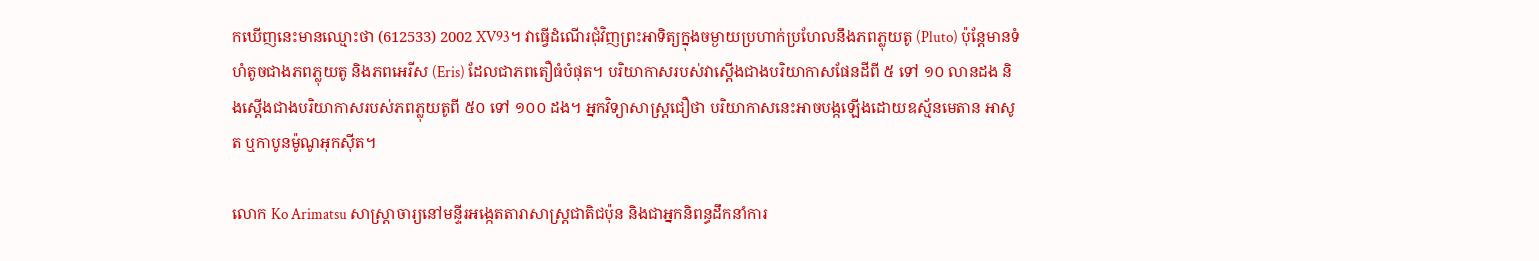កឃើញនេះមានឈ្មោះថា (612533) 2002 XV93។ វាធ្វើដំណើរជុំវិញព្រះអាទិត្យក្នុងចម្ងាយប្រហាក់ប្រហែលនឹងភពភ្លុយតូ (Pluto) ប៉ុន្តែមានទំហំតូចជាងភពភ្លុយតូ និងភពអេរីស (Eris) ដែលជាភពតឿធំបំផុត។ បរិយាកាសរបស់វាស្តើងជាងបរិយាកាសផែនដីពី ៥ ទៅ ១០ លានដង និងស្តើងជាងបរិយាកាសរបស់ភពភ្លុយតូពី ៥០ ទៅ ១០០ ដង។ អ្នកវិទ្យាសាស្ត្រជឿថា បរិយាកាសនេះអាចបង្កឡើងដោយឧស្ម័នមេតាន អាសូត ឬកាបូនម៉ូណូអុកស៊ីត។

លោក Ko Arimatsu សាស្ត្រាចារ្យនៅមន្ទីរអង្កេតតារាសាស្ត្រជាតិជប៉ុន និងជាអ្នកនិពន្ធដឹកនាំការ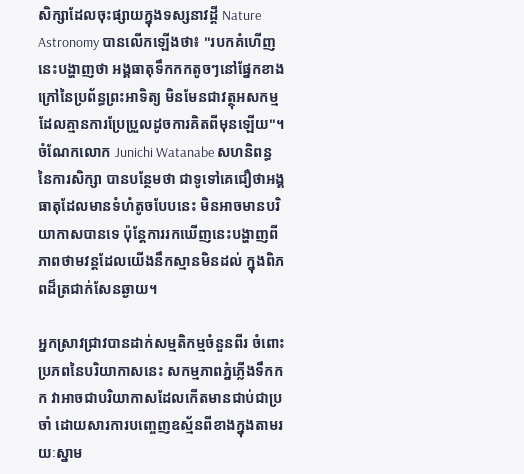សិក្សាដែលចុះផ្សាយក្នុងទស្សនាវដ្តី Nature Astronomy បានលើកឡើងថា៖ "របកគំហើញនេះបង្ហាញថា អង្គធាតុទឹកកកតូចៗនៅផ្នែកខាងក្រៅនៃប្រព័ន្ធព្រះអាទិត្យ មិនមែនជាវត្ថុអសកម្មដែលគ្មានការប្រែប្រួលដូចការគិតពីមុនឡើយ"។ ចំណែកលោក Junichi Watanabe សហនិពន្ធនៃការសិក្សា បានបន្ថែមថា ជាទូទៅគេជឿថាអង្គធាតុដែលមានទំហំតូចបែបនេះ មិនអាចមានបរិយាកាសបានទេ ប៉ុន្តែការរកឃើញនេះបង្ហាញពីភាពថាមវន្តដែលយើងនឹកស្មានមិនដល់ ក្នុងពិភពដ៏ត្រជាក់សែនឆ្ងាយ។

អ្នកស្រាវជ្រាវបានដាក់សម្មតិកម្មចំនួនពីរ ចំពោះប្រភពនៃបរិយាកាសនេះ សកម្មភាពភ្នំភ្លើងទឹកកក វាអាចជាបរិយាកាសដែលកើតមានជាប់ជាប្រចាំ ដោយសារការបញ្ចេញឧស្ម័នពីខាងក្នុងតាមរយៈស្នាម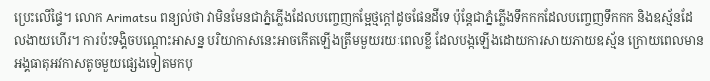ប្រេះលើផ្ទៃ។ លោក Arimatsu ពន្យល់ថា វាមិនមែនជាភ្នំភ្លើងដែលបញ្ចេញកម្អែថ្មក្ដៅដូចផែនដីទេ ប៉ុន្តែជាភ្នំភ្លើងទឹកកកដែលបញ្ចេញទឹកកក និងឧស្ម័នដែលងាយហើរ។ ការប៉ះទង្គិចបណ្តោះអាសន្ន បរិយាកាសនេះអាចកើតឡើងត្រឹមមួយរយៈពេលខ្លី ដែលបង្កឡើងដោយការសាយភាយឧស្ម័ន ក្រោយពេលមានអង្គធាតុអវកាសតូចមួយផ្សេងទៀតមកបុ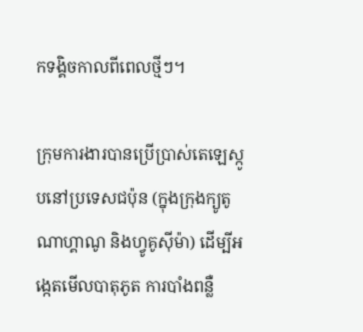កទង្គិចកាលពីពេលថ្មីៗ។

ក្រុមការងារបានប្រើប្រាស់តេឡេស្កូបនៅប្រទេសជប៉ុន (ក្នុងក្រុងក្យូតូ ណាហ្គាណូ និងហ្វូគូស៊ីម៉ា) ដើម្បីអង្កេតមើលបាតុភូត ការបាំងពន្លឺ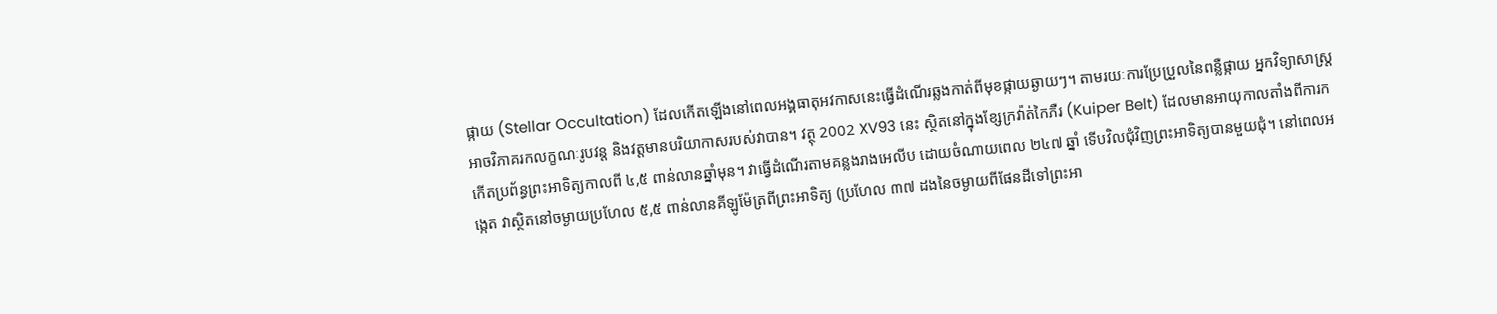ផ្កាយ (Stellar Occultation) ដែលកើតឡើងនៅពេលអង្គធាតុអវកាសនេះធ្វើដំណើរឆ្លងកាត់ពីមុខផ្កាយឆ្ងាយៗ។ តាមរយៈការប្រែប្រួលនៃពន្លឺផ្កាយ អ្នកវិទ្យាសាស្ត្រអាចវិភាគរកលក្ខណៈរូបវន្ត និងវត្តមានបរិយាកាសរបស់វាបាន។ វត្ថុ 2002 XV93 នេះ ស្ថិតនៅក្នុងខ្សែក្រវ៉ាត់កៃភឺរ (Kuiper Belt) ដែលមានអាយុកាលតាំងពីការកកើតប្រព័ន្ធព្រះអាទិត្យកាលពី ៤,៥ ពាន់លានឆ្នាំមុន។ វាធ្វើដំណើរតាមគន្លងរាងអេលីប ដោយចំណាយពេល ២៤៧ ឆ្នាំ ទើបវិលជុំវិញព្រះអាទិត្យបានមួយជុំ។ នៅពេលអង្កេត វាស្ថិតនៅចម្ងាយប្រហែល ៥,៥ ពាន់លានគីឡូម៉ែត្រពីព្រះអាទិត្យ (ប្រហែល ៣៧ ដងនៃចម្ងាយពីផែនដីទៅព្រះអា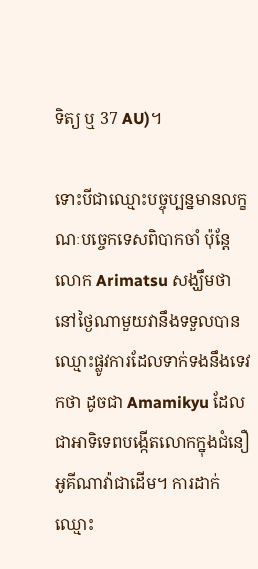ទិត្យ ឬ 37 AU)។

ទោះបីជាឈ្មោះបច្ចុប្បន្នមានលក្ខណៈបច្ចេកទេសពិបាកចាំ ប៉ុន្តែលោក Arimatsu សង្ឃឹមថា នៅថ្ងៃណាមួយវានឹងទទួលបានឈ្មោះផ្លូវការដែលទាក់ទងនឹងទេវកថា ដូចជា Amamikyu ដែលជាអាទិទេពបង្កើតលោកក្នុងជំនឿអូគីណាវ៉ាជាដើម។ ការដាក់ឈ្មោះ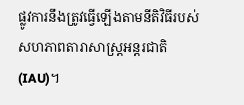ផ្លូវការនឹងត្រូវធ្វើឡើងតាមនីតិវិធីរបស់សហភាពតារាសាស្ត្រអន្តរជាតិ (IAU)។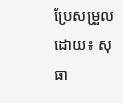ប្រែសម្រួលដោយ៖ សុធា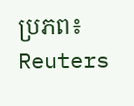ប្រភព៖ Reuters